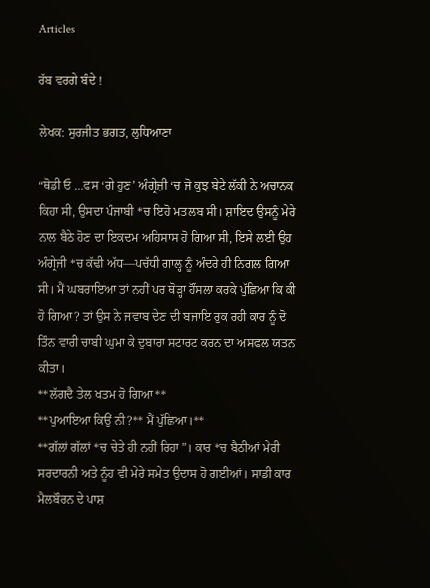Articles

ਰੱਬ ਵਰਗੇ ਬੰਦੇ !

ਲੇਖਕ: ਸੁਰਜੀਤ ਭਗਤ, ਲੁਧਿਆਣਾ

“ਥੋਡੀ ਓ …ਫਸ ‘ਗੇ ਹੁਣ’ ਅੰਗ੍ਰੇਜ਼ੀ ‘ਚ ਜੋ ਕੁਝ ਬੇਟੇ ਲੱਕੀ ਨੇ ਅਚਾਨਕ ਕਿਹਾ ਸੀ, ਉਸਦਾ ਪੰਜਾਬੀ *ਚ ਇਹੋ ਮਤਲਬ ਸੀ। ਸ਼ਾਇਦ ਉਸਨੂੰ ਮੇਰੇ ਨਾਲ ਬੈਠੇ ਹੋਣ ਦਾ ਇਕਦਮ ਅਹਿਸਾਸ ਹੋ ਗਿਆ ਸੀ, ਇਸੇ ਲਈ ਉਹ ਅੰਗ੍ਰੇਜੀ *ਚ ਕੱਢੀ ਅੱਧ—ਪਚੱਧੀ ਗਾਲ੍ਹ ਨੂੰ ਅੰਦਰੇ ਹੀ ਨਿਗਲ ਗਿਆ ਸੀ। ਮੈਂ ਘਬਰਾਇਆ ਤਾਂ ਨਹੀਂ ਪਰ ਥੋੜ੍ਹਾ ਹੌਂਸਲਾ ਕਰਕੇ ਪੁੱਛਿਆ ਕਿ ਕੀ ਹੋ ਗਿਆ? ਤਾਂ ਉਸ ਨੇ ਜਵਾਬ ਦੇਣ ਦੀ ਬਜਾਇ ਰੁਕ ਰਹੀ ਕਾਰ ਨੂੰ ਦੋ ਤਿੰਨ ਵਾਰੀ ਚਾਬੀ ਘੁਮਾ ਕੇ ਦੁਬਾਰਾ ਸਟਾਰਟ ਕਰਨ ਦਾ ਅਸਫਲ ਯਤਨ ਕੀਤਾ।
**ਲੱਗਦੈ ਤੇਲ ਖਤਮ ਹੋ ਗਿਆ**
**ਪੁਆਇਆ ਕਿਉਂ ਨੀ?** ਮੈਂ ਪੁੱਛਿਆ।**
**ਗੱਲਾਂ ਗੱਲਾਂ *ਚ ਚੇਤੇ ਹੀ ਨਹੀਂ ਰਿਹਾ”। ਕਾਰ *ਚ ਬੈਠੀਆਂ ਮੇਰੀ ਸਰਦਾਰਨੀ ਅਤੇ ਨੂੰਹ ਵੀ ਮੇਰੇ ਸਮੇਤ ਉਦਾਸ ਹੋ ਗਈਆਂ। ਸਾਡੀ ਕਾਰ ਮੈਲਬੌਰਨ ਦੇ ਪਾਸ਼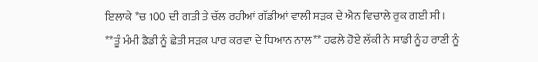ਇਲਾਕੇ *ਚ 100 ਦੀ ਗਤੀ ਤੇ ਚੱਲ ਰਹੀਆਂ ਗੱਡੀਆਂ ਵਾਲੀ ਸੜਕ ਦੇ ਐਨ ਵਿਚਾਲੇ ਰੁਕ ਗਈ ਸੀ।
**ਤੂੰ ਮੰਮੀ ਡੈਡੀ ਨੂੰ ਛੇਤੀ ਸੜਕ ਪਾਰ ਕਰਵਾ ਦੇ ਧਿਆਨ ਨਾਲ** ਹਫਲੇ ਹੋਏ ਲੱਕੀ ਨੇ ਸਾਡੀ ਨੂੰਹ ਰਾਣੀ ਨੂੰ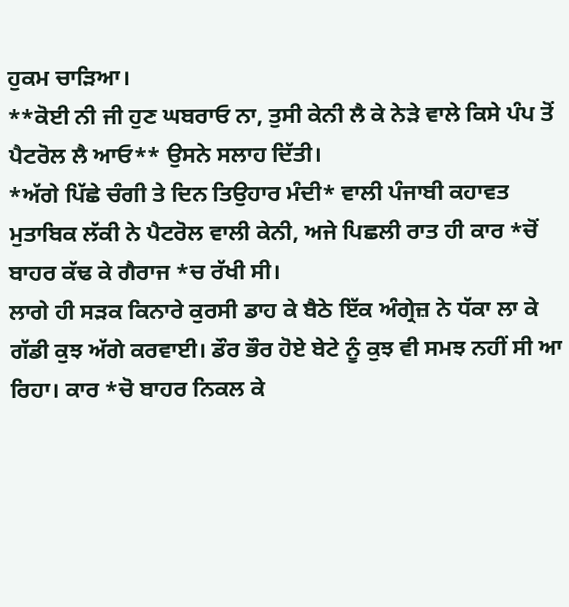ਹੁਕਮ ਚਾੜਿਆ।
**ਕੋਈ ਨੀ ਜੀ ਹੁਣ ਘਬਰਾਓ ਨਾ, ਤੁਸੀ ਕੇਨੀ ਲੈ ਕੇ ਨੇੜੇ ਵਾਲੇ ਕਿਸੇ ਪੰਪ ਤੋਂ ਪੈਟਰੋਲ ਲੈ ਆਓ** ਉਸਨੇ ਸਲਾਹ ਦਿੱਤੀ।
*ਅੱਗੇ ਪਿੱਛੇ ਚੰਗੀ ਤੇ ਦਿਨ ਤਿਉਹਾਰ ਮੰਦੀ* ਵਾਲੀ ਪੰਜਾਬੀ ਕਹਾਵਤ ਮੁਤਾਬਿਕ ਲੱਕੀ ਨੇ ਪੈਟਰੋਲ ਵਾਲੀ ਕੇਨੀ, ਅਜੇ ਪਿਛਲੀ ਰਾਤ ਹੀ ਕਾਰ *ਚੋਂ ਬਾਹਰ ਕੱਢ ਕੇ ਗੈਰਾਜ *ਚ ਰੱਖੀ ਸੀ।
ਲਾਗੇ ਹੀ ਸੜਕ ਕਿਨਾਰੇ ਕੁਰਸੀ ਡਾਹ ਕੇ ਬੈਠੇ ਇੱਕ ਅੰਗ੍ਰੇਜ਼ ਨੇ ਧੱਕਾ ਲਾ ਕੇ ਗੱਡੀ ਕੁਝ ਅੱਗੇ ਕਰਵਾਈ। ਡੌਰ ਭੌਰ ਹੋਏ ਬੇਟੇ ਨੂੰ ਕੁਝ ਵੀ ਸਮਝ ਨਹੀਂ ਸੀ ਆ ਰਿਹਾ। ਕਾਰ *ਚੋ ਬਾਹਰ ਨਿਕਲ ਕੇ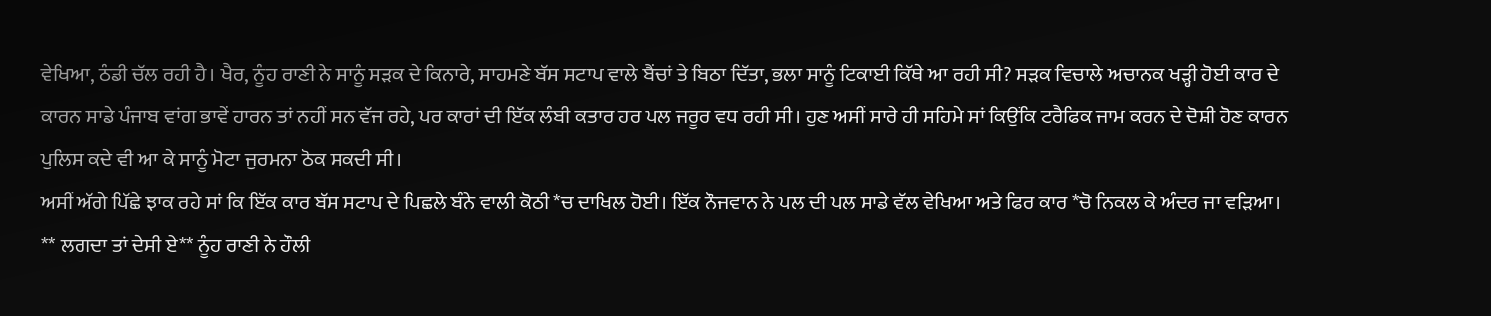ਵੇਖਿਆ, ਠੰਡੀ ਚੱਲ ਰਹੀ ਹੈ। ਖੈਰ, ਨੂੰਹ ਰਾਣੀ ਨੇ ਸਾਨੂੰ ਸੜਕ ਦੇ ਕਿਨਾਰੇ, ਸਾਹਮਣੇ ਬੱਸ ਸਟਾਪ ਵਾਲੇ ਬੈਂਚਾਂ ਤੇ ਬਿਠਾ ਦਿੱਤਾ, ਭਲਾ ਸਾਨੂੰ ਟਿਕਾਈ ਕਿੱਥੇ ਆ ਰਹੀ ਸੀ? ਸੜਕ ਵਿਚਾਲੇ ਅਚਾਨਕ ਖੜ੍ਹੀ ਹੋਈ ਕਾਰ ਦੇ ਕਾਰਨ ਸਾਡੇ ਪੰਜਾਬ ਵਾਂਗ ਭਾਵੇਂ ਹਾਰਨ ਤਾਂ ਨਹੀਂ ਸਨ ਵੱਜ ਰਹੇ, ਪਰ ਕਾਰਾਂ ਦੀ ਇੱਕ ਲੰਬੀ ਕਤਾਰ ਹਰ ਪਲ ਜਰੂਰ ਵਧ ਰਹੀ ਸੀ। ਹੁਣ ਅਸੀਂ ਸਾਰੇ ਹੀ ਸਹਿਮੇ ਸਾਂ ਕਿਉਂਕਿ ਟਰੈਫਿਕ ਜਾਮ ਕਰਨ ਦੇ ਦੋਸ਼ੀ ਹੋਣ ਕਾਰਨ ਪੁਲਿਸ ਕਦੇ ਵੀ ਆ ਕੇ ਸਾਨੂੰ ਮੋਟਾ ਜੁਰਮਨਾ ਠੋਕ ਸਕਦੀ ਸੀ।
ਅਸੀਂ ਅੱਗੇ ਪਿੱਛੇ ਝਾਕ ਰਹੇ ਸਾਂ ਕਿ ਇੱਕ ਕਾਰ ਬੱਸ ਸਟਾਪ ਦੇ ਪਿਛਲੇ ਬੰਨੇ ਵਾਲੀ ਕੋਠੀ *ਚ ਦਾਖਿਲ ਹੋਈ। ਇੱਕ ਨੌਜਵਾਨ ਨੇ ਪਲ ਦੀ ਪਲ ਸਾਡੇ ਵੱਲ ਵੇਖਿਆ ਅਤੇ ਫਿਰ ਕਾਰ *ਚੋ ਨਿਕਲ ਕੇ ਅੰਦਰ ਜਾ ਵੜਿਆ।
** ਲਗਦਾ ਤਾਂ ਦੇਸੀ ਏ** ਨੂੰਹ ਰਾਣੀ ਨੇ ਹੌਲੀ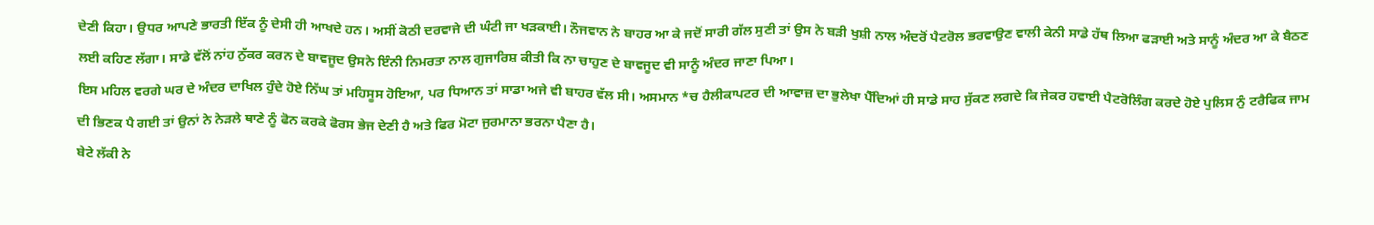ਦੇਣੀ ਕਿਹਾ। ਉਧਰ ਆਪਣੇ ਭਾਰਤੀ ਇੱਕ ਨੂੰ ਦੇਸੀ ਹੀ ਆਖਦੇ ਹਨ। ਅਸੀਂ ਕੋਠੀ ਦਰਵਾਜੇ ਦੀ ਘੰਟੀ ਜਾ ਖੜਕਾਈ। ਨੌਜਵਾਨ ਨੇ ਬਾਹਰ ਆ ਕੇ ਜਦੋਂ ਸਾਰੀ ਗੱਲ ਸੁਣੀ ਤਾਂ ਉਸ ਨੇ ਬੜੀ ਖੁਸ਼ੀ ਨਾਲ ਅੰਦਰੋਂ ਪੈਟਰੋਲ ਭਰਵਾਉਣ ਵਾਲੀ ਕੇਨੀ ਸਾਡੇ ਹੱਥ ਲਿਆ ਫੜਾਈ ਅਤੇ ਸਾਨੂੰ ਅੰਦਰ ਆ ਕੇ ਬੈਠਣ ਲਈ ਕਹਿਣ ਲੱਗਾ। ਸਾਡੇ ਵੱਲੋਂ ਨਾਂਹ ਨੁੱਕਰ ਕਰਨ ਦੇ ਬਾਵਜੂਦ ਉਸਨੇ ਇੰਨੀ ਨਿਮਰਤਾ ਨਾਲ ਗੁਜਾਰਿਸ਼ ਕੀਤੀ ਕਿ ਨਾ ਚਾਹੁਣ ਦੇ ਬਾਵਜੂਦ ਵੀ ਸਾਨੂੰ ਅੰਦਰ ਜਾਣਾ ਪਿਆ।
ਇਸ ਮਹਿਲ ਵਰਗੇ ਘਰ ਦੇ ਅੰਦਰ ਦਾਖਿਲ ਹੁੰਦੇ ਹੋਏ ਨਿੱਘ ਤਾਂ ਮਹਿਸੂਸ ਹੋਇਆ, ਪਰ ਧਿਆਨ ਤਾਂ ਸਾਡਾ ਅਜੇ ਵੀ ਬਾਹਰ ਵੱਲ ਸੀ। ਅਸਮਾਨ *ਚ ਹੈਲੀਕਾਪਟਰ ਦੀ ਆਵਾਜ਼ ਦਾ ਭੁਲੇਖਾ ਪੈੱਦਿਆਂ ਹੀ ਸਾਡੇ ਸਾਹ ਸੁੱਕਣ ਲਗਦੇ ਕਿ ਜੇਕਰ ਹਵਾਈ ਪੈਟਰੋਲਿੰਗ ਕਰਦੇ ਹੋਏ ਪੁਲਿਸ ਨੁੰ ਟਰੈਫਿਕ ਜਾਮ ਦੀ ਭਿਣਕ ਪੈ ਗਈ ਤਾਂ ਉਨਾਂ ਨੇ ਨੇੜਲੇ ਥਾਣੇ ਨੂੰ ਫੋਨ ਕਰਕੇ ਫੋਰਸ ਭੇਜ ਦੇਣੀ ਹੈ ਅਤੇ ਫਿਰ ਮੋਟਾ ਜੁਰਮਾਨਾ ਭਰਨਾ ਪੈਣਾ ਹੈ।
ਬੇਟੇ ਲੱਕੀ ਨੇ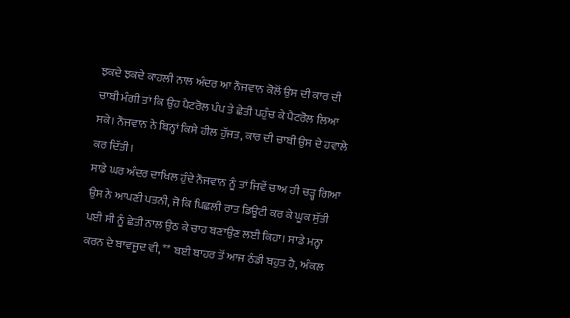ਝਕਦੇ ਝਕਦੇ ਕਾਹਲੀ ਨਾਲ ਅੰਦਰ ਆ ਨੌਜਵਾਨ ਕੋਲੋਂ ਉਸ ਦੀ ਕਾਰ ਦੀ ਚਾਬੀ ਮੰਗੀ ਤਾਂ ਕਿ ਉਹ ਪੈਟਰੋਲ ਪੰਪ ਤੇ ਛੇਤੀ ਪਹੁੰਚ ਕੇ ਪੈਟਰੋਲ ਲਿਆ ਸਕੇ। ਨੌਜਵਾਨ ਨੇ ਬਿਨ੍ਹਾਂ ਕਿਸੇ ਹੀਲ ਹੁੱਜਤ, ਕਾਰ ਦੀ ਚਾਬੀ ਉਸ ਦੇ ਹਵਾਲੇ ਕਰ ਦਿੱਤੀ।
ਸਾਡੇ ਘਰ ਅੰਦਰ ਦਾਖਿਲ ਹੁੰਦੇ ਨੌਜਵਾਨ ਨੂੰ ਤਾਂ ਜਿਵੇਂ ਚਾਅ ਹੀ ਚੜ੍ਹ ਗਿਆ ਉਸ ਨੇ ਆਪਣੀ ਪਤਨੀ, ਜੋ ਕਿ ਪਿਛਲੀ ਰਾਤ ਡਿਊਟੀ ਕਰ ਕੇ ਘੂਕ ਸੁੱਤੀ ਪਈ ਸੀ ਨੂੰ ਛੇਤੀ ਨਾਲ ਉਠ ਕੇ ਚਾਹ ਬਣਾਉਣ ਲਈ ਕਿਹਾ। ਸਾਡੇ ਮਨ੍ਹਾ ਕਰਨ ਦੇ ਬਾਵਜੂਦ ਵੀ, ** ਬਈ ਬਾਹਰ ਤੋਂ ਆਜ ਠੰਡੀ ਬਹੁਤ ਹੈ, ਅੰਕਲ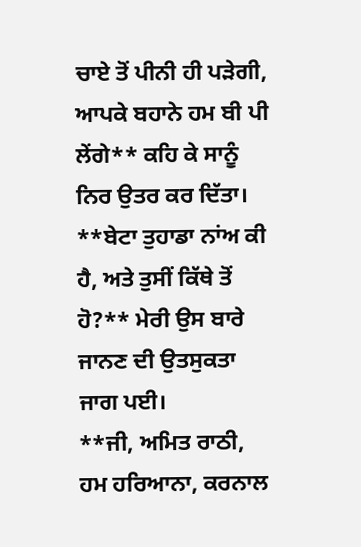ਚਾਏ ਤੋਂ ਪੀਨੀ ਹੀ ਪੜੇਗੀ, ਆਪਕੇ ਬਹਾਨੇ ਹਮ ਬੀ ਪੀ ਲੇਂਗੇ** ਕਹਿ ਕੇ ਸਾਨੂੰ ਨਿਰ ਉਤਰ ਕਰ ਦਿੱਤਾ।
**ਬੇਟਾ ਤੁਹਾਡਾ ਨਾਂਅ ਕੀ ਹੈ, ਅਤੇ ਤੁਸੀਂ ਕਿੱਥੇ ਤੋਂ ਹੋ?** ਮੇਰੀ ਉਸ ਬਾਰੇ ਜਾਨਣ ਦੀ ਉਤਸੁਕਤਾ ਜਾਗ ਪਈ।
**ਜੀ, ਅਮਿਤ ਰਾਠੀ, ਹਮ ਹਰਿਆਨਾ, ਕਰਨਾਲ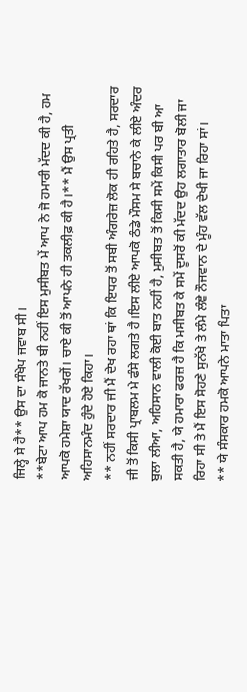ਜਿਲ੍ਹੇ ਸੇ ਹੈ** ਉਸ ਦਾ ਸੰਖੇਪ ਜਵਾਬ ਸੀ।
**ਬੇਟਾ ਆਪ ਹਮ ਕੋ ਜਾਨਤੇ ਬੀ ਨਹੀਂ ਇਸ ਮੁਸੀਬਤ ਮੇਂ ਆਪ ਨੇ ਜੋ ਹਮਾਰੀ ਮੱਦਦ ਕੀ ਹੈ, ਹਮ ਆਪਕੋ ਹਮੇਸ਼ਾ ਯਾਦ ਰੱਖਗੇਂ। ਚਾਏ ਕੀ ਤੋਂ ਆਪਨੇ ਹੀ ਤਕਲੀਫ਼ ਕੀ ਹੈ।** ਮੈਂ ਉਸ ਪ੍ਰਤੀ ਅਹਿਸਾਨਮੰਦ ਹੁੰਦੇ ਹੋਏ ਕਿਹਾ।
** ਨਹੀਂ ਸਰਦਾਰ ਜੀ ਮੈਂ ਦੇਖ ਰਹਾ ਥਾਂ ਕਿ ਇਧਰ ਤੋਂ ਸਬੀ ਅੰਗਰੇਜ਼ ਲੋਕ ਹੀ ਰਹਿਤੇ ਹੈ, ਸਰਦਾਰ ਜੀ ਤੋਂ ਕਿਸੀ ਪ੍ਰਾਬਲਮ ਮੇ ਫੰਸੇ ਲਗਤੇ ਹੈ।ਇਸ ਲੀਏ ਆਪਕੋ ਠੰਡੇ ਮੌਸਮ ਸੇ ਬਚਾਨੇ ਕੇ ਲੀਏ ਅੰਦਰ ਬੁਲਾ ਲੀਆ, ਅਹਿਸਾਨ ਵਾਲੀ ਕੋਈ ਬਾਤ ਨਹੀਂ ਹੈ, ਮੁਸੀਬਤ ਤੋਂ ਕਿਸੀ ਸਮੇਂ ਕਿਸੀ ਪਰ ਬੀ ਆ ਸਕਤੀ ਹੈ, ਯੇ ਹਮਾਰਾ ਫਰਜ਼ ਹੈ ਕਿ ਮਸੀਬਤ ਕੇ ਸਮੇਂ ਦੂਸਰੋਂ ਕੀ ਮੱਦਦ ਉਹ ਲਗਾਤਾਰ ਬੋਲੀ ਜਾ ਰਿਹਾ ਸੀ ਤੇ ਮੈਂ ਇਸ ਸੋਹਣੇ ਸੁਨੱਖੇ ਤੇ ਲੰਮੇ ਲੰਞੇ ਨੌਜਵਾਨ ਦੇ ਮੂੰਹ ਵੱਲ ਦੇਖੀ ਜਾ ਰਿਹਾ ਸਾਂ।
** ਯੇ ਸੰਸਕਾਰ ਹਮਕੋ ਆਪਨੇ ਮਾਤਾ ਪਿਤਾ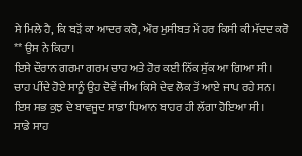ਸੇ ਮਿਲੇ ਹੈ, ਕਿ ਬੜੋਂ ਕਾ ਆਦਰ ਕਰੋ, ਔਰ ਮੁਸੀਬਤ ਮੇਂ ਹਰ ਕਿਸੀ ਕੀ ਮੱਦਦ ਕਰੋ ** ਉਸ ਨੇ ਕਿਹਾ।
ਇਸੇ ਦੌਰਾਨ ਗਰਮਾ ਗਰਮ ਚਾਹ ਅਤੇ ਹੋਰ ਕਈ ਨਿੱਕ ਸੁੱਕ ਆ ਗਿਆ ਸੀ। ਚਾਹ ਪੀਂਦੇ ਹੋਏ ਸਾਨੂੰ ਉਹ ਦੋਵੇਂ ਜੀਅ ਕਿਸੇ ਦੇਵ ਲੋਕ ਤੋਂ ਆਏ ਜਾਪ ਰਹੇ ਸਨ। ਇਸ ਸਭ ਕੁਝ ਦੇ ਬਾਵਜੂਦ ਸਾਡਾ ਧਿਆਨ ਬਾਹਰ ਹੀ ਲੱਗਾ ਹੋਇਆ ਸੀ।
ਸਾਡੇ ਸਾਹ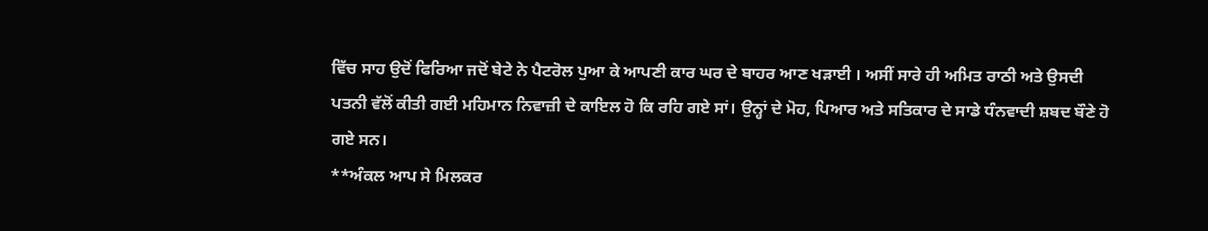ਵਿੱਚ ਸਾਹ ਉਦੋਂ ਫਿਰਿਆ ਜਦੋਂ ਬੇਟੇ ਨੇ ਪੈਟਰੋਲ ਪੁਆ ਕੇ ਆਪਣੀ ਕਾਰ ਘਰ ਦੇ ਬਾਹਰ ਆਣ ਖੜਾਈ । ਅਸੀਂ ਸਾਰੇ ਹੀ ਅਮਿਤ ਰਾਠੀ ਅਤੇ ਉਸਦੀ ਪਤਨੀ ਵੱਲੋਂ ਕੀਤੀ ਗਈ ਮਹਿਮਾਨ ਨਿਵਾਜ਼ੀ ਦੇ ਕਾਇਲ ਹੋ ਕਿ ਰਹਿ ਗਏ ਸਾਂ। ਉਨ੍ਹਾਂ ਦੇ ਮੋਹ, ਪਿਆਰ ਅਤੇ ਸਤਿਕਾਰ ਦੇ ਸਾਡੇ ਧੰਨਵਾਦੀ ਸ਼ਬਦ ਬੌਣੇ ਹੋ ਗਏ ਸਨ।
**ਅੰਕਲ ਆਪ ਸੇ ਮਿਲਕਰ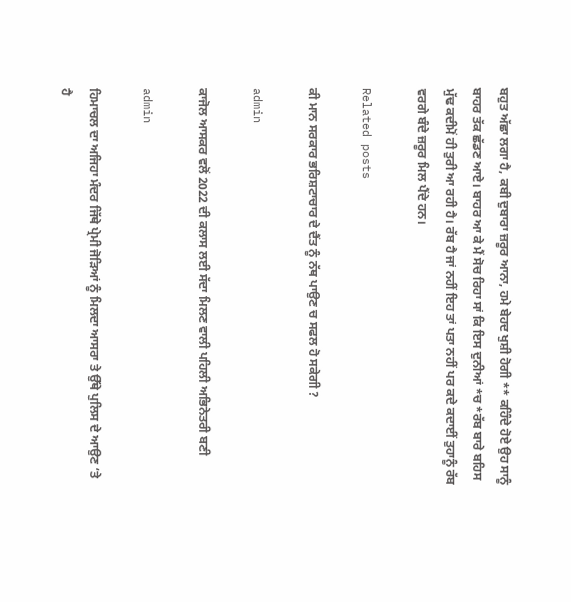ਬਹੁਤ ਅੱਛਾ ਲਗਾ ਹੈ, ਕਬੀ ਦੁਬਾਰਾ ਜ਼ਰੂਰ ਆਨਾ, ਹਮੇ ਬੇਹਦ ਖੁਸ਼ੀ ਹੋਗੀ ** ਕਹਿੰਦੇ ਹੋਏ ਉਹ ਸਾਨੂੰ ਬਾਹਰ ਤੱਕ ਛੱਡਣ ਆਏ। ਬਾਹਰ ਆ ਕੇ ਮੈਂ ਸੋਚ ਰਿਹਾ ਸਾਂ ਕਿ ਇਸ ਦੁਨੀਆਂ *ਚ *ਰੱਬ ਬਾਰੇ ਬਹਿਸ ਮੁੱਢ ਕਦੀਮੋਂ ਹੀ ਤੁਰੀ ਆ ਰਹੀ ਹੈ। ਰੱਬ ਹੈ ਜਾਂ ਨਹੀਂ ਇਹ ਤਾਂ ਪਤਾ ਨਹੀਂ ਪਰ ਕਦੇ ਕਦਾਈਂ ਤੁਹਾਨੂੰ ਰੱਬ ਵਰਗੇ ਬੰਦੇ ਜ਼ਰੂਰ ਮਿਲ ਪੈਂਦੇ ਹਨ।

Related posts

ਕੀ ਮਾਨ ਸਰਕਾਰ ਭਰਿਸ਼ਟਾਚਾਰ ਦੇ ਦੈਂਤ ਨੂੰ ਨੱਥ ਪਾਉਣ ਚ ਸਫਲ ਹੋ ਸਕੇਗੀ ?

admin

ਕਾਜੋਲ ਆਸਕਰ ਵਲੋਂ 2022 ਦੀ ਕਲਾਸ ਲਈ ਸੱਦਾ ਮਿਲਣ ਵਾਲੀ ਪਹਿਲੀ ਅਭਿਨੇਤਰੀ ਬਣੀ

admin

ਹਿਮਾਚਲ ਦਾ ਅਜਿਹਾ ਮੰਦਰ ਜਿੱਥੇ ਪ੍ਰੇਮੀ ਜੋੜਿਆਂ ਨੂੰ ਮਿਲਦਾ ਆਸਰਾ ਤੇ ਉੱਥੇ ਪੁਲਿਸ ਦੇ ਆਉਣ ‘ਤੇ ਹੈ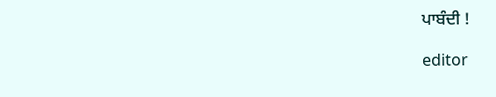ਪਾਬੰਦੀ !

editor